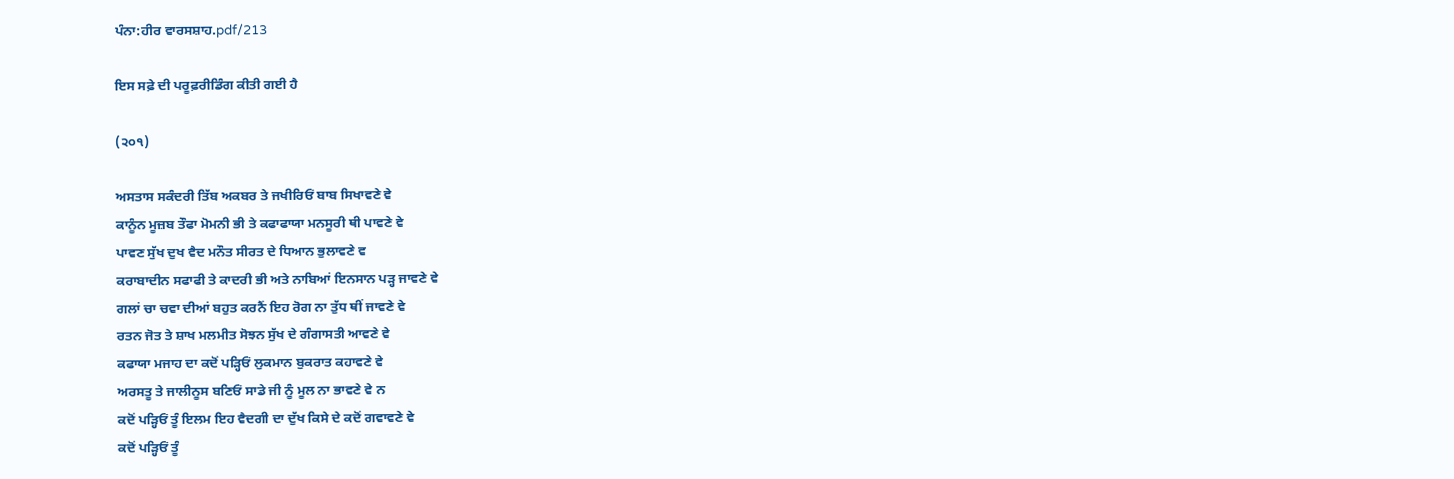ਪੰਨਾ:ਹੀਰ ਵਾਰਸਸ਼ਾਹ.pdf/213

ਇਸ ਸਫ਼ੇ ਦੀ ਪਰੂਫ਼ਰੀਡਿੰਗ ਕੀਤੀ ਗਈ ਹੈ

(੨੦੧)

ਅਸਤਾਸ ਸਕੰਦਰੀ ਤਿੱਬ ਅਕਬਰ ਤੇ ਜਖੀਰਿਓਂ ਬਾਬ ਸਿਖਾਵਣੇ ਵੇ
ਕਾਨੂੰਨ ਮੂਜ਼ਬ ਤੌਫਾ ਮੋਮਨੀ ਭੀ ਤੇ ਕਫਾਫਾਯਾ ਮਨਸੂਰੀ ਥੀ ਪਾਵਣੇ ਵੇ
ਪਾਵਣ ਸੁੱਖ ਦੁਖ ਵੈਦ ਮਨੌਤ ਸੀਰਤ ਦੇ ਧਿਆਨ ਭੁਲਾਵਣੇ ਵ
ਕਰਾਬਾਦੀਨ ਸਫਾਫੀ ਤੇ ਕਾਦਰੀ ਭੀ ਅਤੇ ਨਾਬਿਆਂ ਇਨਸਾਨ ਪੜ੍ਹ ਜਾਵਣੇ ਵੇ
ਗਲਾਂ ਚਾ ਚਵਾ ਦੀਆਂ ਬਹੁਤ ਕਰਨੈਂ ਇਹ ਰੋਗ ਨਾ ਤੁੱਧ ਥੀਂ ਜਾਵਣੇ ਵੇ
ਰਤਨ ਜੋਤ ਤੇ ਸ਼ਾਖ ਮਲਮੀਤ ਸੋਝਨ ਸੁੱਖ ਦੇ ਗੰਗਾਸਤੀ ਆਵਣੇ ਵੇ
ਕਫਾਯਾ ਮਜਾਹ ਦਾ ਕਦੋਂ ਪੜ੍ਹਿਓਂ ਲੁਕਮਾਨ ਬੁਕਰਾਤ ਕਹਾਵਣੇ ਵੇ
ਅਰਸਤੂ ਤੇ ਜਾਲੀਨੂਸ ਬਣਿਓਂ ਸਾਡੇ ਜੀ ਨੂੰ ਮੂਲ ਨਾ ਭਾਵਣੇ ਵੇ ਨ
ਕਦੋਂ ਪੜ੍ਹਿਓਂ ਤੂੰ ਇਲਮ ਇਹ ਵੈਦਗੀ ਦਾ ਦੁੱਖ ਕਿਸੇ ਦੇ ਕਦੋਂ ਗਵਾਵਣੇ ਵੇ
ਕਦੋਂ ਪੜ੍ਹਿਓਂ ਤੂੰ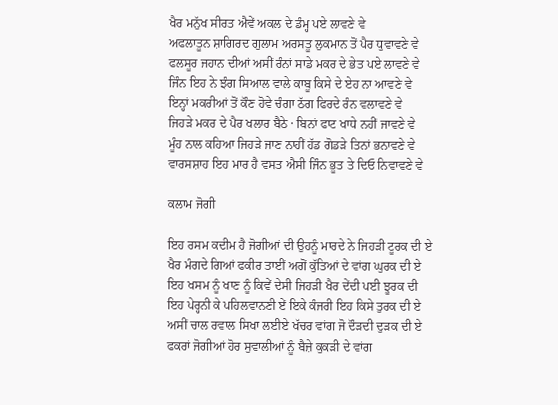ਖੈਰ ਮਨੁੱਖ ਸੀਰਤ ਐਵੇਂ ਅਕਲ ਦੇ ਡੰਮ੍ਹ ਪਏ ਲਾਵਣੇ ਵੇ
ਅਫਲਾਤੂਨ ਸ਼ਾਗਿਰਦ ਗੁਲਾਮ ਅਰਸਤੂ ਲੁਕਮਾਨ ਤੋਂ ਪੈਰ ਧੁਵਾਵਣੇ ਵੇ
ਫਲਸੂਰ ਜਹਾਨ ਦੀਆਂ ਅਸੀਂ ਰੰਨਾਂ ਸਾਡੇ ਮਕਰ ਦੇ ਭੇਤ ਪਏ ਲਾਵਣੇ ਵੇ
ਜਿੰਨ ਇਹ ਨੇ ਝੰਗ ਸਿਆਲ ਵਾਲੇ ਕਾਬੂ ਕਿਸੇ ਦੇ ਏਹ ਨਾ ਆਵਣੇ ਵੇ
ਇਨ੍ਹਾਂ ਮਕਰੀਆਂ ਤੋਂ ਕੌਣ ਹੋਵੇ ਚੰਗਾ ਠੱਗ ਫਿਰਦੇ ਰੰਨ ਵਲਾਵਣੇ ਵੇ
ਜਿਹੜੇ ਮਕਰ ਦੇ ਪੈਰ ਖਲਾਰ ਬੈਠੇ · ਬਿਨਾਂ ਫਾਟ ਖਾਧੇ ਨਹੀਂ ਜਾਵਣੇ ਵੇ
ਮੂੰਹ ਨਾਲ ਕਹਿਆ ਜਿਹੜੇ ਜਾਣ ਨਾਹੀਂ ਹੱਡ ਗੋਡੜੇ ਤਿਨਾਂ ਭਨਾਵਣੇ ਵੇ
ਵਾਰਸਸ਼ਾਹ ਇਹ ਮਾਰ ਹੈ ਵਸਤ ਐਸੀ ਜਿੰਨ ਭੂਤ ਤੇ ਦਿਓ ਨਿਵਾਵਣੇ ਵੇ

ਕਲਾਮ ਜੋਗੀ

ਇਹ ਰਸਮ ਕਦੀਮ ਹੈ ਜੋਗੀਆਂ ਦੀ ਉਹਨੂੰ ਮਾਰਦੇ ਨੇ ਜਿਹੜੀ ਟੂਰਕ ਦੀ ਏ
ਖੈਰ ਮੰਗਦੇ ਗਿਆਂ ਫਕੀਰ ਤਾਈਂ ਅਗੋਂ ਕੁੱਤਿਆਂ ਦੇ ਵਾਂਗ ਘੁਰਕ ਦੀ ਏ
ਇਹ ਖਸਮ ਨੂੰ ਖਾਣ ਨੂੰ ਕਿਵੇਂ ਦੇਸੀ ਜਿਹੜੀ ਖੈਰ ਦੇਂਦੀ ਪਈ ਝੂਰਕ ਦੀ
ਇਹ ਪੇਰ੍ਹਨੀ ਕੇ ਪਹਿਲਵਾਨਣੀ ਏਂ ਇਕੇ ਕੰਜਰੀ ਇਹ ਕਿਸੇ ਤੁਰਕ ਦੀ ਏ
ਅਸੀਂ ਚਾਲ ਰਵਾਲ ਸਿਖਾ ਲਈਏ ਖੱਚਰ ਵਾਂਗ ਜੋ ਦੌੜਦੀ ਦੁੜਕ ਦੀ ਏ
ਫਕਰਾਂ ਜੋਗੀਆਂ ਹੋਰ ਸੁਵਾਲੀਆਂ ਨੂੰ ਬੈਜ਼ੇ ਕੁਕੜੀ ਦੇ ਵਾਂਗ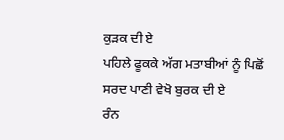ਕੁੜਕ ਦੀ ਏ
ਪਹਿਲੇ ਫੂਕਕੇ ਅੱਗ ਮਤਾਬੀਆਂ ਨੂੰ ਪਿਛੋਂ ਸਰਦ ਪਾਣੀ ਵੇਖੋ ਬੁਰਕ ਦੀ ਏ
ਰੰਨ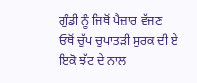ਗੁੰਡੀ ਨੂੰ ਜਿਥੋਂ ਪੈਜ਼ਾਰ ਵੱਜਣ ਓਥੋਂ ਚੁੱਪ ਚੁਪਾਤੜੀ ਸੁਰਕ ਦੀ ਏ
ਇਕੋ ਝੱਟ ਦੇ ਨਾਲ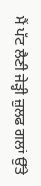ਮੈਂ ਪੱਟ ਲੈਣੀ ਜੇੜ੍ਹੀ ਜ਼ੁਲਫ ਗਲਾਂ ਉੱਤੇ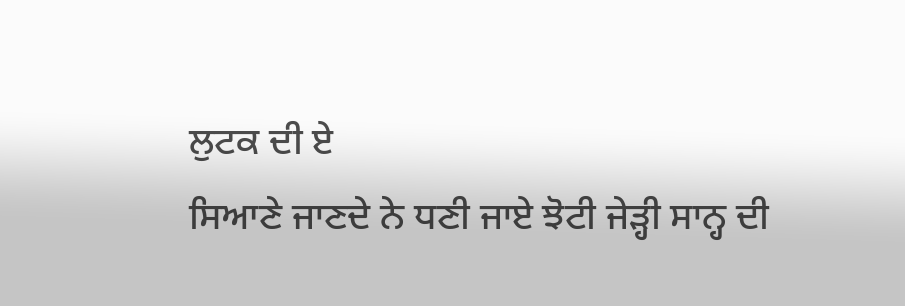ਲੁਟਕ ਦੀ ਏ
ਸਿਆਣੇ ਜਾਣਦੇ ਨੇ ਧਣੀ ਜਾਏ ਝੋਟੀ ਜੇੜ੍ਹੀ ਸਾਨ੍ਹ ਦੀ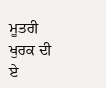ਮੂਤਰੀ ਖੁਰਕ ਦੀ ਏ